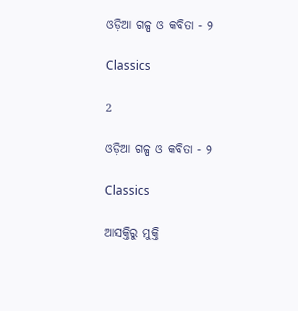ଓଡ଼ିଆ ଗଳ୍ପ ଓ କବିତା - ୨

Classics

2

ଓଡ଼ିଆ ଗଳ୍ପ ଓ କବିତା - ୨

Classics

ଆସକ୍ତିରୁ ମୁକ୍ତି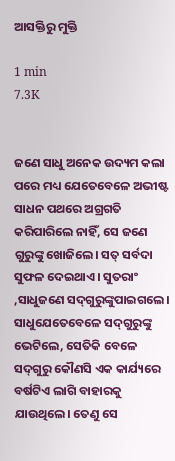ଆସକ୍ତିରୁ ମୁକ୍ତି

1 min
7.3K


ଜଣେ ସାଧୁ ଅନେକ ଉଦ୍ୟମ କଲା ପରେ ମଧ୍ୟ ଯେତେବେଳେ ଅଭୀଷ୍ଟ ସାଧନ ପଥରେ ଅଗ୍ରଗତି କରିପାରିଲେ ନାହିଁ, ସେ ଜଣେ ଗୁରୁଙ୍କୁ ଖୋଜିଲେ। ସତ୍‌ ସର୍ବଦା ସୁଫଳ ଦେଇଥାଏ। ସୁତରାଂ ,ସାଧୁଜଣେ ସଦ୍‌ଗୁରୁଙ୍କୁପାଇଗଲେ। ସାଧୁଯେତେବେଳେ ସଦ୍‌ଗୁରୁଙ୍କୁ ଭେଟିଲେ, ସେତିକି ବେଳେ ସଦ୍‌ଗୁରୁ କୌଣସି ଏକ କାର୍ଯ୍ୟରେ ବର୍ଷଟିଏ ଲାଗି ବାହାରକୁ ଯାଉଥିଲେ। ତେଣୁ ସେ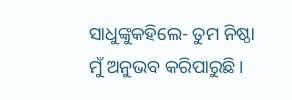ସାଧୁଙ୍କୁକହିଲେ- ତୁମ ନିଷ୍ଠା ମୁଁ ଅନୁଭବ କରିପାରୁଛି।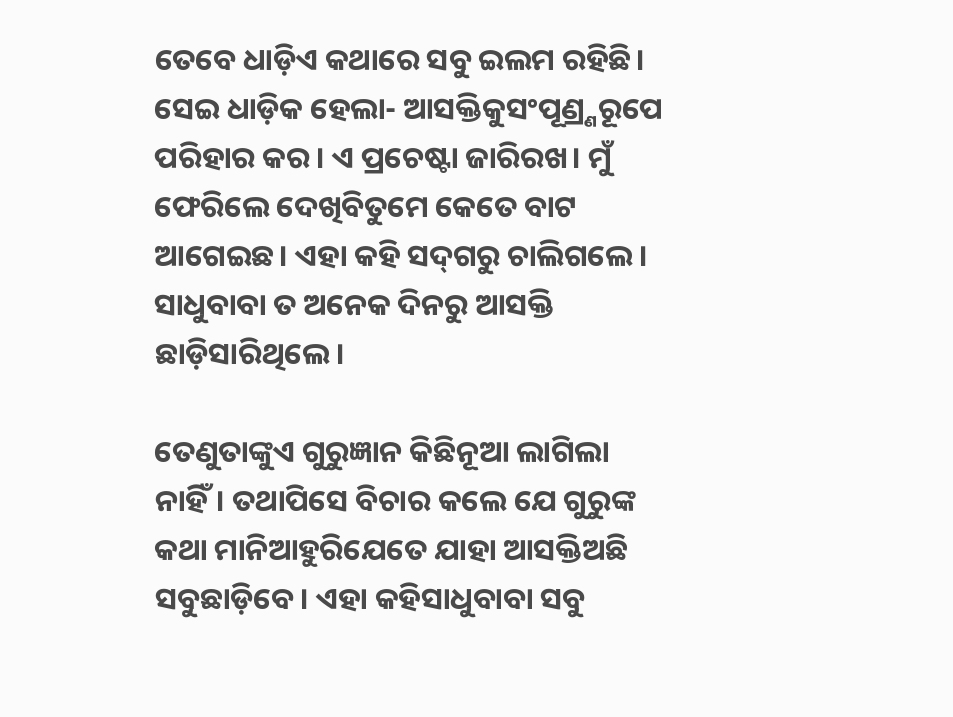ତେବେ ଧାଡ଼ିଏ କଥାରେ ସବୁ ଇଲମ ରହିଛି। ସେଇ ଧାଡ଼ିକ ହେଲା- ଆସକ୍ତିକୁସଂପୂଣ୍ର୍ଣରୂପେ ପରିହାର କର। ଏ ପ୍ରଚେଷ୍ଟା ଜାରିରଖ। ମୁଁ ଫେରିଲେ ଦେଖିବିତୁମେ କେତେ ବାଟ ଆଗେଇଛ। ଏହା କହି ସଦ୍‌ଗରୁ ଚାଲିଗଲେ। ସାଧୁବାବା ତ ଅନେକ ଦିନରୁ ଆସକ୍ତି ଛାଡ଼ିସାରିଥିଲେ।

ତେଣୁତାଙ୍କୁଏ ଗୁରୁଜ୍ଞାନ କିଛିନୂଆ ଲାଗିଲା ନାହିଁ। ତଥାପିସେ ବିଚାର କଲେ ଯେ ଗୁରୁଙ୍କ କଥା ମାନିଆହୁରିଯେତେ ଯାହା ଆସକ୍ତିଅଛି ସବୁଛାଡ଼ିବେ। ଏହା କହିସାଧୁବାବା ସବୁ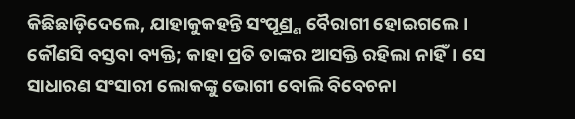କିଛିଛାଡ଼ିଦେଲେ, ଯାହାକୁକହନ୍ତି ସଂପୂଣ୍ର୍ଣ ବୈରାଗୀ ହୋଇଗଲେ। କୌଣସି ବସ୍ତବା ବ୍ୟକ୍ତି; କାହା ପ୍ରତି ତାଙ୍କର ଆସକ୍ତି ରହିଲା ନାହିଁ। ସେ ସାଧାରଣ ସଂସାରୀ ଲୋକଙ୍କୁ ଭୋଗୀ ବୋଲି ବିବେଚନା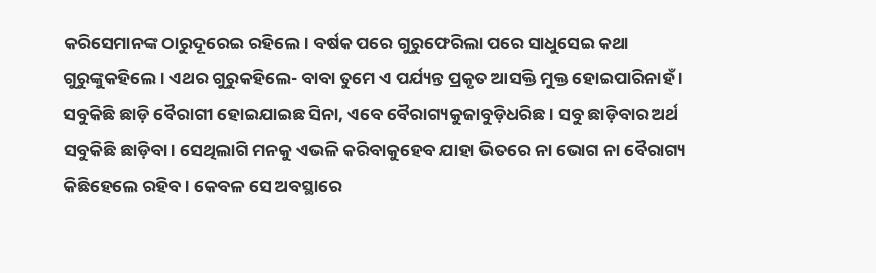କରିସେମାନଙ୍କ ଠାରୁଦୂରେଇ ରହିଲେ। ବର୍ଷକ ପରେ ଗୁରୁଫେରିଲା ପରେ ସାଧୁସେଇ କଥା ଗୁରୁଙ୍କୁକହିଲେ। ଏଥର ଗୁରୁକହିଲେ- ବାବା ତୁମେ ଏ ପର୍ଯ୍ୟନ୍ତ ପ୍ରକୃତ ଆସକ୍ତି ମୁକ୍ତ ହୋଇପାରିନାହଁ । ସବୁକିଛି ଛାଡ଼ି ବୈରାଗୀ ହୋଇଯାଇଛ ସିନା, ଏବେ ବୈରାଗ୍ୟକୁଜାବୁଡ଼ିଧରିଛ। ସବୁ ଛାଡ଼ିବାର ଅର୍ଥ ସବୁକିଛି ଛାଡ଼ିବା। ସେଥିଲାଗି ମନକୁ ଏଭଳି କରିବାକୁହେବ ଯାହା ଭିତରେ ନା ଭୋଗ ନା ବୈରାଗ୍ୟ କିଛିହେଲେ ରହିବ। କେବଳ ସେ ଅବସ୍ଥାରେ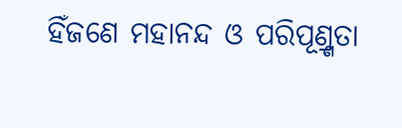ହିଁଜଣେ ମହାନନ୍ଦ ଓ ପରିପୂଣ୍ର୍ଣତା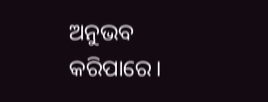ଅନୁଭବ କରିପାରେ।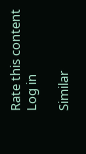Rate this content
Log in

Similar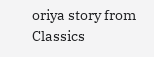oriya story from Classics